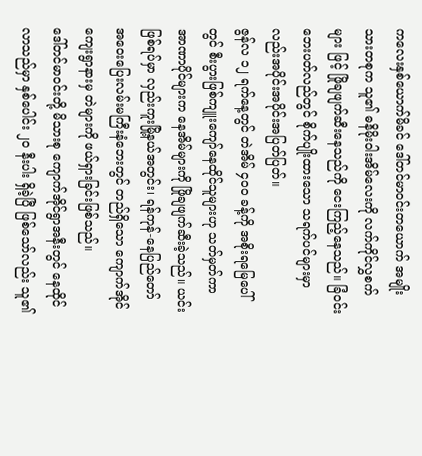ကလေးနှစ်ယောက်မိခင် ဒေါ်တင်မာဝင်းတယောက် အမျိုးသားတစုက သူ၏ ဓနိမိုးဝါးအိမ်လေးကို လက်ကိုင်လွှစက်များ ဖြင့် ဖြိုချဖျက်ဆီးနေသည်ကို ငေးကြည့်နေသည်။ ခြံဝင်းဘေးပတ်လည်တွင် စိုက်ပျိုးထားသော သရက်ပင်များမှာလည်းအပိုင်းအပိုင်းအပြတ်ပြတ်။
ဇွန်လ ၁၂ ရက်နေ့တွင် တဲအိမ် ၄၀၀ ခန့်ကို အစိုးရမြေပေါ်တွင် စီးပွားဖြစ်ကျူးကျော်နေထိုင်သူများဟု သတ်မှတ်ကာ အာဏာပိုင်များက နေအိမ်များကို ဖြိုချဖျက်ဆီးခဲ့သည်။ ယင်းဖြစ်ရပ်မှာ လှည်းကူးမြို့နယ်အတွင်း၊ ရန်ကုန်-နေပြည်တော် အဝေးပြေးလမ်းမကြီးနံဘေးတွင် တည်ရှိသော ကျောက်အိုင်ကျေးရွာနားမှ တဲများကို ဖယ်ရှားခြင်းဖြစ်သည်။
ဒေါ်တင်မာဝင်းတို့ မိသားစု ကျောက်အိုင်ရွာအနီးတွင် နေထိုင်လာသည်မှာ နှစ်ပေါင်း ၂၀ နီးပါး ရှိခဲ့ပြီ ဖြစ်သော်လည်း သူ၏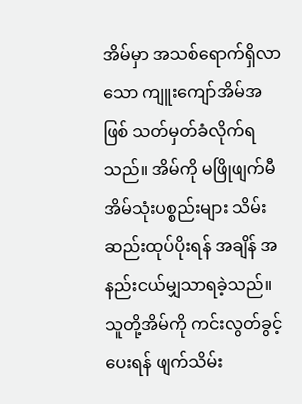အိမ်မှာ အသစ်ရောက်ရှိလာသော ကျူးကျော်အိမ်အဖြစ် သတ်မှတ်ခံလိုက်ရသည်။ အိမ်ကို မဖြိုဖျက်မီ အိမ်သုံးပစ္စည်းများ သိမ်းဆည်းထုပ်ပိုးရန် အချိန် အနည်းငယ်မျှသာရခဲ့သည်။
သူတို့အိမ်ကို ကင်းလွတ်ခွင့်ပေးရန် ဖျက်သိမ်း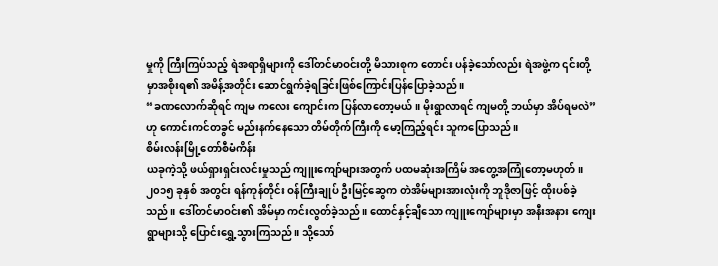မှုကို ကြီးကြပ်သည့် ရဲအရာရှိများကို ဒေါ်တင်မာဝင်းတို့ မိသားစုက တောင်း ပန်ခဲ့သော်လည်း ရဲအဖွဲ့က ၎င်းတို့မှာအစိုးရ၏ အမိန့်အတိုင်း ဆောင်ရွက်ခဲ့ရခြင်းဖြစ်ကြောင်းပြန်ပြောခဲ့သည်။
“ခဏလောက်ဆိုရင် ကျမ ကလေး ကျောင်းက ပြန်လာတော့မယ်။ မိုးရွာလာရင် ကျမတို့ ဘယ်မှာ အိပ်ရမလဲ” ဟု ကောင်းကင်တခွင် မည်းနက်နေသော တိမ်တိုက်ကြီးကို မော့ကြည့်ရင်း သူကပြောသည်။
စိမ်းလန်းမြို့တော်စီမံကိန်း
ယခုကဲ့သို့ ဖယ်ရှားရှင်းလင်းမှုသည် ကျူးကျော်များအတွက် ပထမဆုံးအကြိမ် အတွေ့အကြုံတော့မဟုတ်။ ၂၀၁၅ ခုနှစ် အတွင်း ရန်ကုန်တိုင်း ဝန်ကြီးချုပ် ဦးမြင့်ဆွေက တဲအိမ်များအားလုံးကို ဘူဒိုဇာဖြင့် ထိုးပစ်ခဲ့သည်။ ဒေါ်တင်မာဝင်း၏ အိမ်မှာ ကင်းလွတ်ခဲ့သည်။ ထောင်နှင့်ချီသော ကျူးကျော်များမှာ အနီးအနား ကျေးရွာများသို့ ပြောင်းရွှေ့သွားကြသည်။ သို့သော်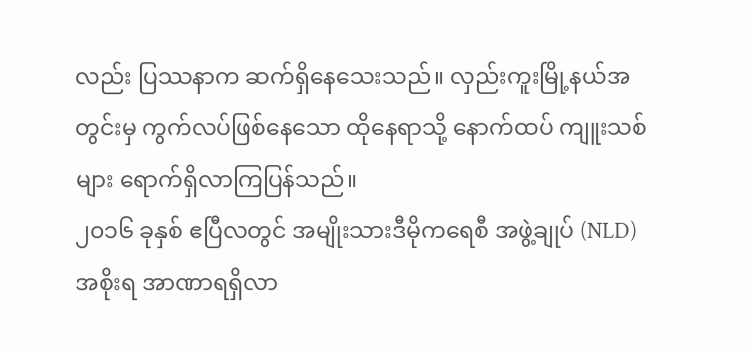လည်း ပြဿနာက ဆက်ရှိနေသေးသည်။ လှည်းကူးမြို့နယ်အတွင်းမှ ကွက်လပ်ဖြစ်နေသော ထိုနေရာသို့ နောက်ထပ် ကျူးသစ်များ ရောက်ရှိလာကြပြန်သည်။
၂၀၁၆ ခုနှစ် ဧပြီလတွင် အမျိုးသားဒီမိုကရေစီ အဖွဲ့ချုပ် (NLD)အစိုးရ အာဏာရရှိလာ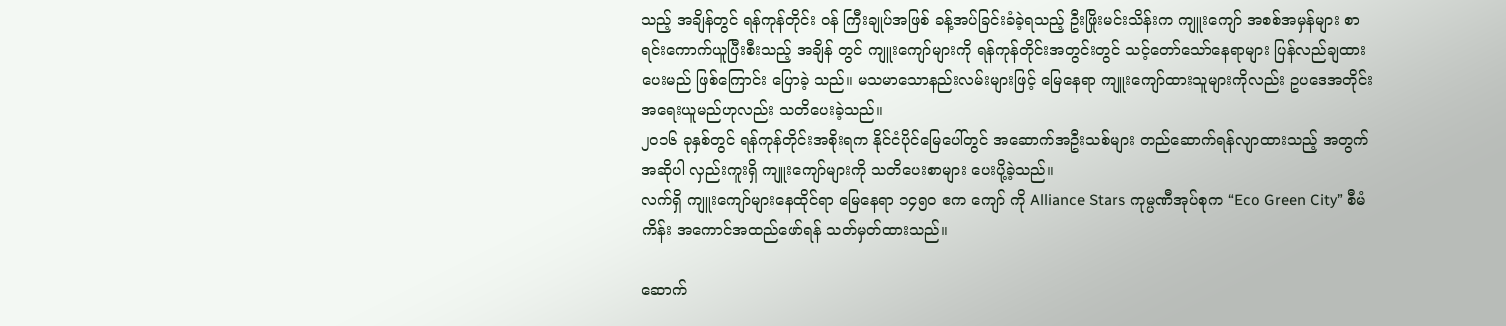သည့် အချိန်တွင် ရန်ကုန်တိုင်း ဝန် ကြီးချုပ်အဖြစ် ခန့်အပ်ခြင်းခံခဲ့ရသည့် ဦးဖြိုးမင်းသိန်းက ကျူးကျော် အစစ်အမှန်များ စာရင်းကောက်ယူပြီးစီးသည့် အချိန် တွင် ကျူးကျော်များကို ရန်ကုန်တိုင်းအတွင်းတွင် သင့်တော်သော်နေရာများ ပြန်လည်ချထားပေးမည် ဖြစ်ကြောင်း ပြောခဲ့ သည်။ မသမာသောနည်းလမ်းများဖြင့် မြေနေရာ ကျူးကျော်ထားသူများကိုလည်း ဥပဒေအတိုင်းအရေးယူမည်ဟုလည်း သတိပေးခဲ့သည်။
၂၀၁၆ ခုနှစ်တွင် ရန်ကုန်တိုင်းအစိုးရက နိုင်ငံပိုင်မြေပေါ်တွင် အဆောက်အဦးသစ်များ တည်ဆောက်ရန်လျာထားသည့် အတွက် အဆိုပါ လှည်းကူးရှိ ကျူးကျော်များကို သတိပေးစာများ ပေးပို့ခဲ့သည်။
လက်ရှိ ကျူးကျော်များနေထိုင်ရာ မြေနေရာ ၁၄၅၀ ဧက ကျော် ကို Alliance Stars ကုမ္ပဏီအုပ်စုက “Eco Green City” စီမံကိန်း အကောင်အထည်ဖော်ရန် သတ်မှတ်ထားသည်။

ဆောက်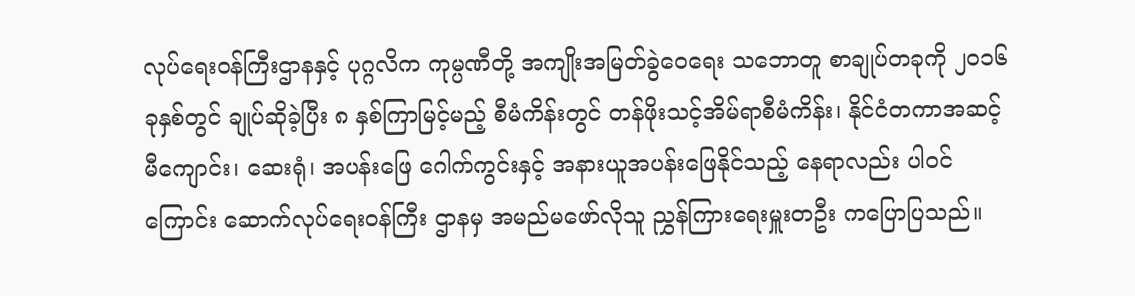လုပ်ရေးဝန်ကြီးဌာနနှင့် ပုဂ္ဂလိက ကုမ္ပဏီတို့ အကျိုးအမြတ်ခွဲဝေရေး သဘောတူ စာချုပ်တခုကို ၂၀၁၆ ခုနှစ်တွင် ချုပ်ဆိုခဲ့ပြီး ၈ နှစ်ကြာမြင့်မည့် စီမံကိန်းတွင် တန်ဖိုးသင့်အိမ်ရာစီမံကိန်း၊ နိုင်ငံတကာအဆင့်မီကျောင်း၊ ဆေးရုံ၊ အပန်းဖြေ ဂေါက်ကွင်းနှင့် အနားယူအပန်းဖြေနိုင်သည့် နေရာလည်း ပါဝင်ကြောင်း ဆောက်လုပ်ရေးဝန်ကြီး ဌာနမှ အမည်မဖော်လိုသူ ညွှန်ကြားရေးမှူးတဦး ကပြောပြသည်။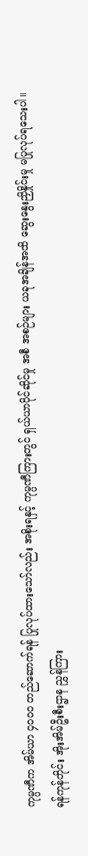ကုမ္ပဏီက အိမ်ယာ ၄၀၀၀ တည်ဆောက်ရန် ပြုလုပ်ထားသော်လည်း အစိုးရနှင့် ကုမ္ပဏီကြားတွင် ရှယ်ယာပိုင်ဆိုင်မှု အစီ အစဉ်များ ယခုအချိန်အထိ ဆွေးနွေးညှိနှိုင်းမှု မပြုလုပ်ရသေးပါ။
ရန်ကုန်တိုင်း အိုးအိမ်ဦးစီးဌာန ညွှန်ကြား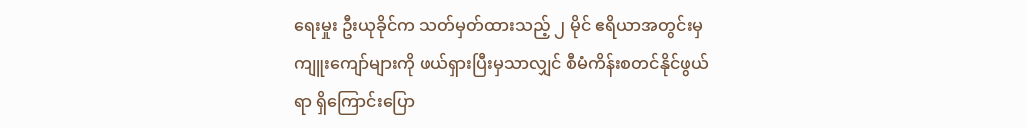ရေးမှုး ဦးယုခိုင်က သတ်မှတ်ထားသည့် ၂ မိုင် ဧရိယာအတွင်းမှ ကျူးကျော်များကို ဖယ်ရှားပြီးမှသာလျှင် စီမံကိန်းစတင်နိုင်ဖွယ်ရာ ရှိကြောင်းပြော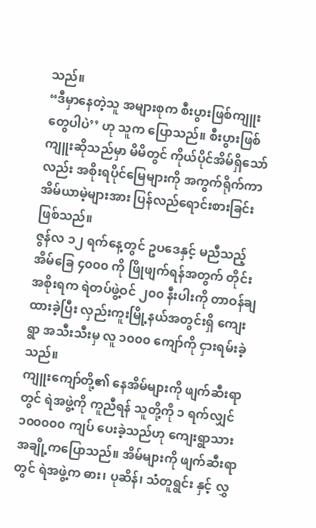သည်။
“ဒီမှာနေတဲ့သူ အများစုက စီးပွားဖြစ်ကျူးတွေပါပဲ’’ ဟု သူက ပြောသည်။ စီးပွားဖြစ်ကျူးဆိုသည်မှာ မိမိတွင် ကိုယ်ပိုင်အိမ်ရှိသော်လည်း အစိုးရပိုင်မြေများကို အကွက်ရိုက်ကာ အိမ်ယာမဲ့များအား ပြန်လည်ရောင်းစားခြင်းဖြစ်သည်။
ဇွန်လ ၁၂ ရက်နေ့တွင် ဥပဒေနှင့် မညီသည့် အိမ်ခြေ ၄၀၀၀ ကို ဖြိုဖျက်ရန်အတွက် တိုင်းအစိုးရက ရဲတပ်ဖွဲ့ဝင် ၂၀၀ နီးပါးကို တာဝန်ချထားခဲ့ပြီး လှည်းကူးမြို့နယ်အတွင်းရှိ ကျေးရွာ အသီးသီးမှ လူ ၁၀၀၀ ကျော်ကို ငှားရမ်းခဲ့သည်။
ကျူးကျော်တို့၏ နေအိမ်များကို ဖျက်ဆီးရာတွင် ရဲအဖွဲ့ကို ကူညီရန် သူတို့ကို ၁ ရက်လျှင် ၁၀၀၀၀၀ ကျပ် ပေးခဲ့သည်ဟု ကျေးရွာသား အချို့ကပြောသည်။ အိမ်များကို ဖျက်ဆီးရာတွင် ရဲအဖွဲ့က ဓား၊ ပုဆိန်၊ သံတူရွင်း နှင့် လွှ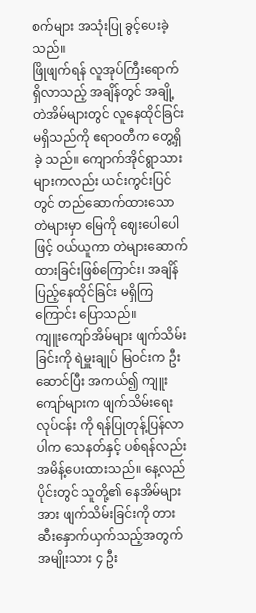စက်များ အသုံးပြု ခွင့်ပေးခဲ့သည်။
ဖြိုဖျက်ရန် လူအုပ်ကြီးရောက်ရှိလာသည့် အချိန်တွင် အချို့တဲအိမ်များတွင် လူနေထိုင်ခြင်း မရှိသည်ကို ဧရာဝတီက တွေ့ရှိခဲ့ သည်။ ကျောက်အိုင်ရွာသားများကလည်း ယင်းကွင်းပြင်တွင် တည်ဆောက်ထားသောတဲများမှာ မြေကို ဈေးပေါပေါဖြင့် ဝယ်ယူကာ တဲများဆောက်ထားခြင်းဖြစ်ကြောင်း၊ အချိန်ပြည့်နေထိုင်ခြင်း မရှိကြကြောင်း ပြောသည်။
ကျူးကျော်အိမ်များ ဖျက်သိမ်းခြင်းကို ရဲမှူးချုပ် မြဝင်းက ဦးဆောင်ပြီး အကယ်၍ ကျူးကျော်များက ဖျက်သိမ်းရေးလုပ်ငန်း ကို ရန်ပြုတုန့်ပြန်လာပါက သေနတ်နှင့် ပစ်ရန်လည်း အမိန့်ပေးထားသည်။ နေ့လည်ပိုင်းတွင် သူတို့၏ နေအိမ်များအား ဖျက်သိမ်းခြင်းကို တားဆီးနှောက်ယှက်သည့်အတွက် အမျိုးသား ၄ ဦး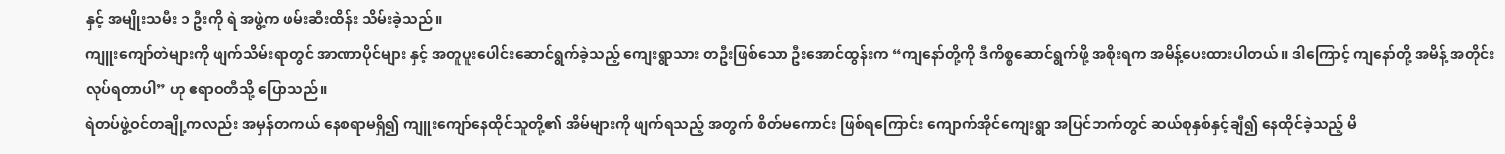နှင့် အမျိုးသမီး ၁ ဦးကို ရဲ အဖွဲ့က ဖမ်းဆီးထိန်း သိမ်းခဲ့သည်။
ကျူးကျော်တဲများကို ဖျက်သိမ်းရာတွင် အာဏာပိုင်များ နှင့် အတူပူးပေါင်းဆောင်ရွက်ခဲ့သည့် ကျေးရွာသား တဦးဖြစ်သော ဦးအောင်ထွန်းက “ကျနော်တို့ကို ဒီကိစ္စဆောင်ရွက်ဖို့ အစိုးရက အမိန့်ပေးထားပါတယ်။ ဒါကြောင့် ကျနော်တို့ အမိန့် အတိုင်း လုပ်ရတာပါ” ဟု ဧရာဝတီသို့ ပြောသည်။
ရဲတပ်ဖွဲ့ဝင်တချို့ကလည်း အမှန်တကယ် နေစရာမရှိ၍ ကျူးကျော်နေထိုင်သူတို့၏ အိမ်များကို ဖျက်ရသည့် အတွက် စိတ်မကောင်း ဖြစ်ရကြောင်း ကျောက်အိုင်ကျေးရွာ အပြင်ဘက်တွင် ဆယ်စုနှစ်နှင့်ချီ၍ နေထိုင်ခဲ့သည့် မိ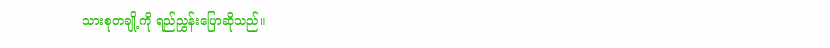သားစုတချို့ကို ရည်ညွှန်းပြောဆိုသည်။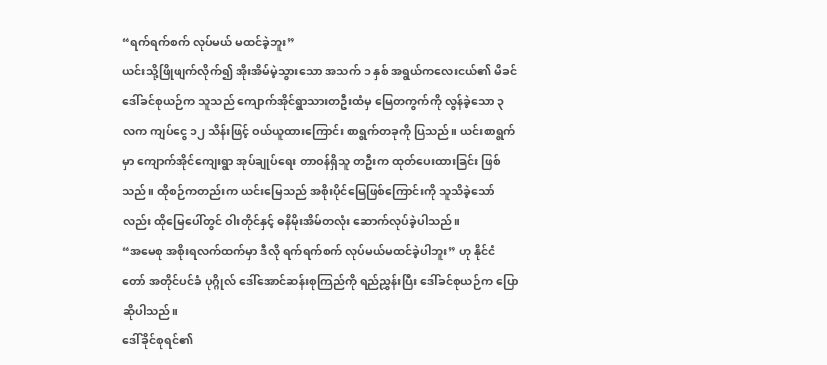“ရက်ရက်စက် လုပ်မယ် မထင်ခဲ့ဘူး”
ယင်းသို့ဖြိုဖျက်လိုက်၍ အိုးအိမ်မဲ့သွားသော အသက် ၁ နှစ် အရွယ်ကလေးငယ်၏ မိခင် ဒေါ်ခင်စုယဉ်က သူသည် ကျောက်အိုင်ရွာသားတဦးထံမှ မြေတကွက်ကို လွန်ခဲ့သော ၃ လက ကျပ်ငွေ ၁၂ သိန်းဖြင့် ဝယ်ယူထားကြောင်း စာရွက်တခုကို ပြသည်။ ယင်းစာရွက်မှာ ကျောက်အိုင်ကျေးရွာ အုပ်ချုပ်ရေး တာဝန်ရှိသူ တဦးက ထုတ်ပေးထားခြင်း ဖြစ်သည်။ ထိုစဉ်ကတည်းက ယင်းမြေသည် အစိုးပိုင်မြေဖြစ်ကြောင်းကို သူသိခဲ့သော်လည်း ထိုမြေပေါ်တွင် ဝါးတိုင်နှင့် ဓနိမိုးအိမ်တလုံး ဆောက်လုပ်ခဲ့ပါသည်။
“အမေစု အစိုးရလက်ထက်မှာ ဒီလို ရက်ရက်စက် လုပ်မယ်မထင်ခဲ့ပါဘူး” ဟု နိုင်ငံတော် အတိုင်ပင်ခံ ပုဂ္ဂိုလ် ဒေါ်အောင်ဆန်းစုကြည်ကို ရည်ညွှန်းပြီး ဒေါ်ခင်စုယဉ်က ပြောဆိုပါသည်။
ဒေါ်ခိုင်စုရင်၏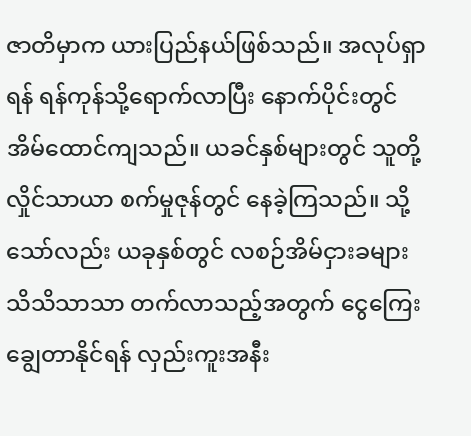ဇာတိမှာက ယားပြည်နယ်ဖြစ်သည်။ အလုပ်ရှာရန် ရန်ကုန်သို့ရောက်လာပြီး နောက်ပိုင်းတွင် အိမ်ထောင်ကျသည်။ ယခင်နှစ်များတွင် သူတို့ လှိုင်သာယာ စက်မှုဇုန်တွင် နေခဲ့ကြသည်။ သို့သော်လည်း ယခုနှစ်တွင် လစဉ်အိမ်ငှားခများ သိသိသာသာ တက်လာသည့်အတွက် ငွေကြေးချွေတာနိုင်ရန် လှည်းကူးအနီး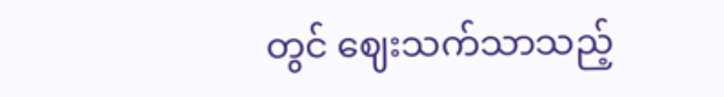တွင် ဈေးသက်သာသည့်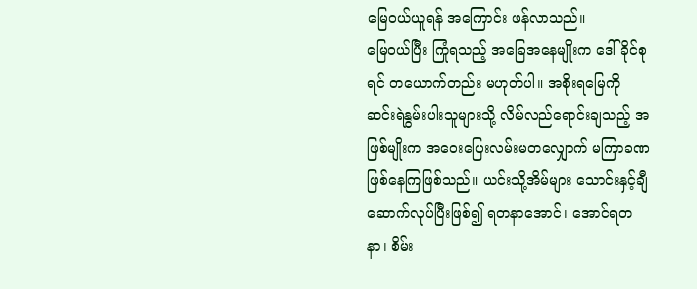မြေဝယ်ယူရန် အကြောင်း ဖန်လာသည်။
မြေဝယ်ပြီး ကြုံရသည့် အခြေအနေမျိုးက ဒေါ်ခိုင်စုရင် တယောက်တည်း မဟုတ်ပါ။ အစိုးရမြေကို ဆင်းရဲနွမ်းပါးသူများသို့ လိမ်လည်ရောင်းချသည့် အဖြစ်မျိုးက အဝေးပြေးလမ်းမတလျှောက် မကြာခဏ ဖြစ်နေကြဖြစ်သည်။ ယင်းသို့အိမ်များ သောင်းနှင့်ချီ ဆောက်လုပ်ပြီးဖြစ်၍ ရတနာအောင်၊ အောင်ရတနာ၊ စိမ်း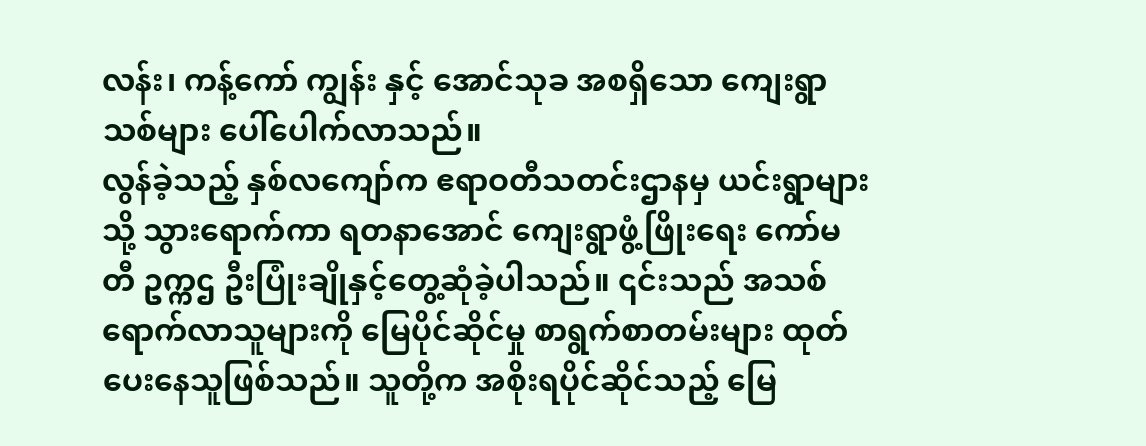လန်း၊ ကန့်ကော် ကျွန်း နှင့် အောင်သုခ အစရှိသော ကျေးရွာသစ်များ ပေါ်ပေါက်လာသည်။
လွန်ခဲ့သည့် နှစ်လကျော်က ဧရာဝတီသတင်းဌာနမှ ယင်းရွာများသို့ သွားရောက်ကာ ရတနာအောင် ကျေးရွာဖွံ့ဖြိုးရေး ကော်မတီ ဥက္ကဌ ဦးပြုံးချိုနှင့်တွေ့ဆုံခဲ့ပါသည်။ ၎င်းသည် အသစ်ရောက်လာသူများကို မြေပိုင်ဆိုင်မှု စာရွက်စာတမ်းများ ထုတ်ပေးနေသူဖြစ်သည်။ သူတို့က အစိုးရပိုင်ဆိုင်သည့် မြေ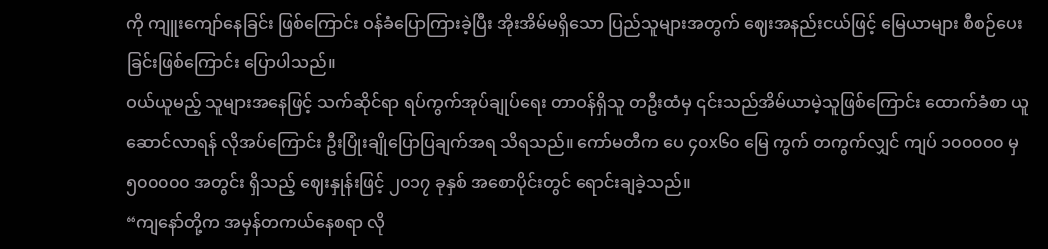ကို ကျူးကျော်နေခြင်း ဖြစ်ကြောင်း ဝန်ခံပြောကြားခဲ့ပြီး အိုးအိမ်မရှိသော ပြည်သူများအတွက် ဈေးအနည်းငယ်ဖြင့် မြေယာများ စီစဉ်ပေးခြင်းဖြစ်ကြောင်း ပြောပါသည်။
ဝယ်ယူမည့် သူများအနေဖြင့် သက်ဆိုင်ရာ ရပ်ကွက်အုပ်ချုပ်ရေး တာဝန်ရှိသူ တဦးထံမှ ၎င်းသည်အိမ်ယာမဲ့သူဖြစ်ကြောင်း ထောက်ခံစာ ယူဆောင်လာရန် လိုအပ်ကြောင်း ဦးပြုံးချိုပြောပြချက်အရ သိရသည်။ ကော်မတီက ပေ ၄၀x၆၀ မြေ ကွက် တကွက်လျှင် ကျပ် ၁၀၀၀၀၀ မှ ၅၀၀၀၀၀ အတွင်း ရှိသည့် ဈေးနှုန်းဖြင့် ၂၀၁၇ ခုနှစ် အစောပိုင်းတွင် ရောင်းချခဲ့သည်။
“ကျနော်တို့က အမှန်တကယ်နေစရာ လို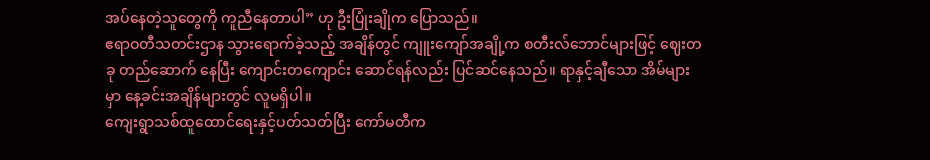အပ်နေတဲ့သူတွေကို ကူညီနေတာပါ” ဟု ဦးပြုံးချိုက ပြောသည်။
ဧရာဝတီသတင်းဌာန သွားရောက်ခဲ့သည့် အချိန်တွင် ကျူးကျော်အချို့က စတီးလ်ဘောင်များဖြင့် ဈေးတခု တည်ဆောက် နေပြီး ကျောင်းတကျောင်း ဆောင်ရန်လည်း ပြင်ဆင်နေသည်။ ရာနှင့်ချီသော အိမ်များမှာ နေ့ခင်းအချိန်များတွင် လူမရှိပါ။
ကျေးရွာသစ်ထူထောင်ရေးနှင့်ပတ်သတ်ပြီး ကော်မတီက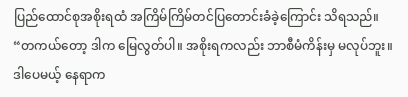ပြည်ထောင်စုအစိုးရထံ အကြိမ်ကြိမ်တင်ပြတောင်းခံခဲ့ကြောင်း သိရသည်။
“တကယ်တော့ ဒါက မြေလွတ်ပါ။ အစိုးရကလည်း ဘာစီမံကိန်းမှ မလုပ်ဘူး။ ဒါပေမယ့် နေရာက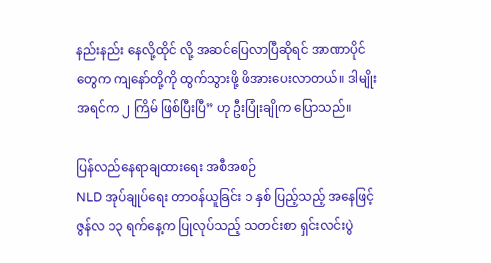နည်းနည်း နေလို့ထိုင် လို့ အဆင်ပြေလာပြီဆိုရင် အာဏာပိုင်တွေက ကျနော်တို့ကို ထွက်သွားဖို့ ဖိအားပေးလာတယ်။ ဒါမျိုး အရင်က ၂ ကြိမ် ဖြစ်ပြီးပြီ” ဟု ဦးပြုံးချိုက ပြောသည်။

ပြန်လည်နေရာချထားရေး အစီအစဉ်
NLD အုပ်ချုပ်ရေး တာဝန်ယူခြင်း ၁ နှစ် ပြည့်သည့် အနေဖြင့် ဇွန်လ ၁၃ ရက်နေ့က ပြုလုပ်သည့် သတင်းစာ ရှင်းလင်းပွဲ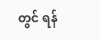တွင် ရန်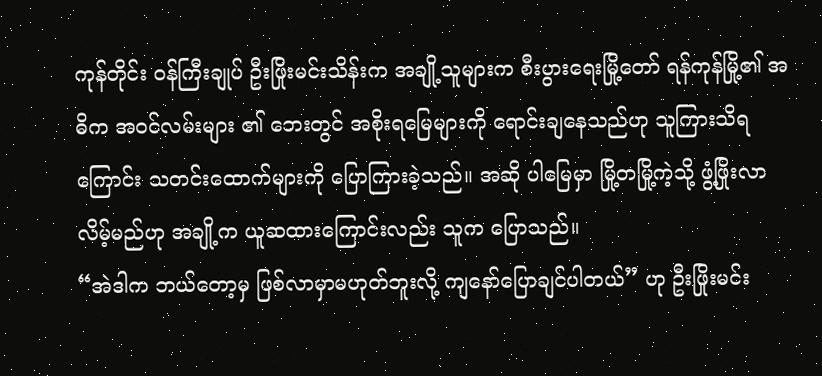ကုန်တိုင်း ဝန်ကြီးချုပ် ဦးဖြိုးမင်းသိန်းက အချို့သူများက စီးပွားရေးမြို့တော် ရန်ကုန်မြို့၏ အဓိက အဝင်လမ်းများ ၏ ဘေးတွင် အစိုးရမြေများကို ရောင်းချနေသည်ဟု သူကြားသိရကြောင်း သတင်းထောက်များကို ပြောကြားခဲ့သည်။ အဆို ပါမြေမှာ မြို့တမြို့ကဲ့သို့ ဖွံ့ဖြိုးလာလိမ့်မည်ဟု အချို့က ယူဆထားကြောင်းလည်း သူက ပြောသည်။
“အဲဒါက ဘယ်တော့မှ ဖြစ်လာမှာမဟုတ်ဘူးလို့ ကျနော်ပြောချင်ပါတယ်” ဟု ဦးဖြိုးမင်း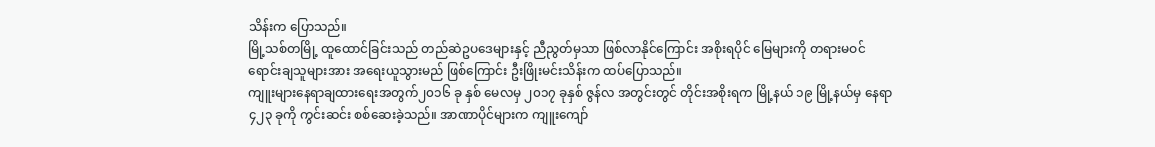သိန်းက ပြောသည်။
မြို့သစ်တမြို့ ထူထောင်ခြင်းသည် တည်ဆဲဥပဒေများနှင့် ညီညွတ်မှသာ ဖြစ်လာနိုင်ကြောင်း အစိုးရပိုင် မြေများကို တရားမဝင် ရောင်းချသူများအား အရေးယူသွားမည် ဖြစ်ကြောင်း ဦးဖြိုးမင်းသိန်းက ထပ်ပြောသည်။
ကျူးများနေရာချထားရေးအတွက်၂၀၁၆ ခု နှစ် မေလမှ ၂၀၁၇ ခုနှစ် ဇွန်လ အတွင်းတွင် တိုင်းအစိုးရက မြို့နယ် ၁၉ မြို့နယ်မှ နေရာ ၄၂၃ ခုကို ကွင်းဆင်း စစ်ဆေးခဲ့သည်။ အာဏာပိုင်များက ကျူးကျော်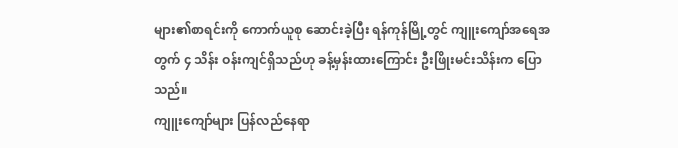များ၏စာရင်းကို ကောက်ယူစု ဆောင်းခဲ့ပြီး ရန်ကုန်မြို့တွင် ကျူးကျော်အရေအတွက် ၄ သိန်း ဝန်းကျင်ရှိသည်ဟု ခန့်မှန်းထားကြောင်း ဦးဖြိုးမင်းသိန်းက ပြောသည်။
ကျူးကျော်များ ပြန်လည်နေရာ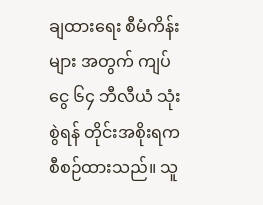ချထားရေး စီမံကိန်းများ အတွက် ကျပ်ငွေ ၆၄ ဘီလီယံ သုံးစွဲရန် တိုင်းအစိုးရက စီစဉ်ထားသည်။ သူ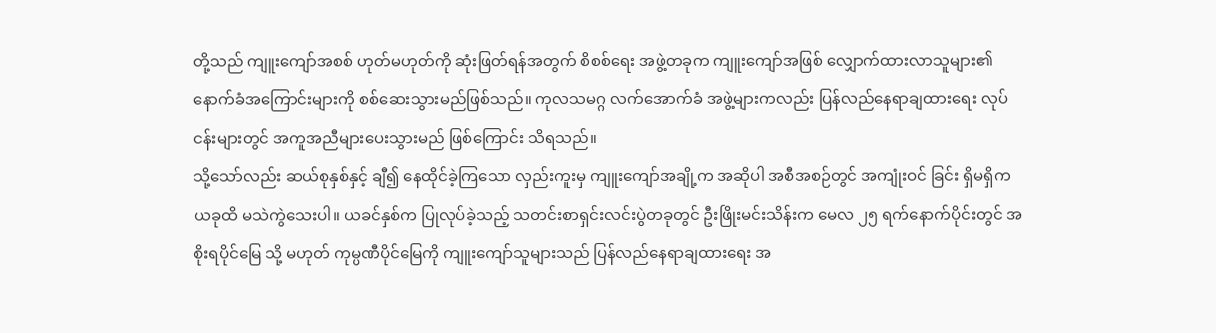တို့သည် ကျူးကျော်အစစ် ဟုတ်မဟုတ်ကို ဆုံးဖြတ်ရန်အတွက် စိစစ်ရေး အဖွဲ့တခုက ကျူးကျော်အဖြစ် လျှောက်ထားလာသူများ၏ နောက်ခံအကြောင်းများကို စစ်ဆေးသွားမည်ဖြစ်သည်။ ကုလသမဂ္ဂ လက်အောက်ခံ အဖွဲ့များကလည်း ပြန်လည်နေရာချထားရေး လုပ်ငန်းများတွင် အကူအညီများပေးသွားမည် ဖြစ်ကြောင်း သိရသည်။
သို့သော်လည်း ဆယ်စုနှစ်နှင့် ချီ၍ နေထိုင်ခဲ့ကြသော လှည်းကူးမှ ကျူးကျော်အချို့က အဆိုပါ အစီအစဉ်တွင် အကျုံးဝင် ခြင်း ရှိမရှိက ယခုထိ မသဲကွဲသေးပါ။ ယခင်နှစ်က ပြုလုပ်ခဲ့သည့် သတင်းစာရှင်းလင်းပွဲတခုတွင် ဦးဖြိုးမင်းသိန်းက မေလ ၂၅ ရက်နောက်ပိုင်းတွင် အစိုးရပိုင်မြေ သို့ မဟုတ် ကုမ္ပဏီပိုင်မြေကို ကျူးကျော်သူများသည် ပြန်လည်နေရာချထားရေး အ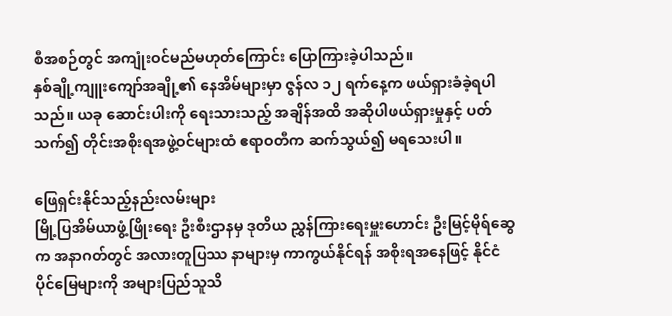စီအစဉ်တွင် အကျုံးဝင်မည်မဟုတ်ကြောင်း ပြောကြားခဲ့ပါသည်။
နှစ်ချို့ကျူးကျော်အချို့၏ နေအိမ်များမှာ ဇွန်လ ၁၂ ရက်နေ့က ဖယ်ရှားခံခဲ့ရပါသည်။ ယခု ဆောင်းပါးကို ရေးသားသည့် အချိန်အထိ အဆိုပါဖယ်ရှားမှုနှင့် ပတ်သက်၍ တိုင်းအစိုးရအဖွဲ့ဝင်များထံ ဧရာဝတီက ဆက်သွယ်၍ မရသေးပါ။

ဖြေရှင်းနိုင်သည့်နည်းလမ်းများ
မြို့ပြအိမ်ယာဖွံ့ဖြိုးရေး ဦးစီးဌာနမှ ဒုတိယ ညွှန်ကြားရေးမှူးဟောင်း ဦးမြင့်မိုရ်ဆွေက အနာဂတ်တွင် အလားတူပြဿ နာများမှ ကာကွယ်နိုင်ရန် အစိုးရအနေဖြင့် နိုင်ငံပိုင်မြေများကို အများပြည်သူသိ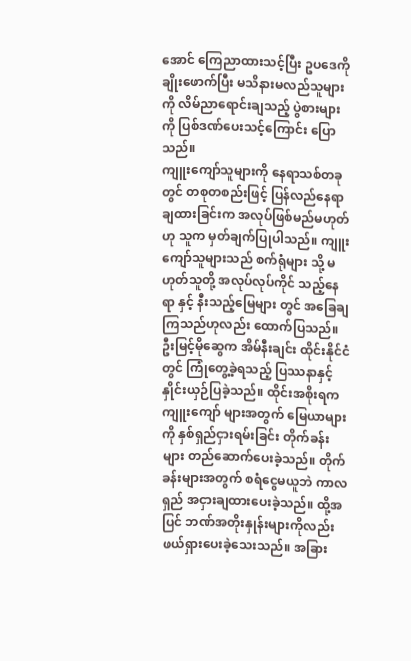အောင် ကြေညာထားသင့်ပြီး ဥပဒေကိုချိုးဖောက်ပြီး မသိနားမလည်သူများကို လိမ်ညာရောင်းချသည့် ပွဲစားများကို ပြစ်ဒဏ်ပေးသင့်ကြောင်း ပြောသည်။
ကျူးကျော်သူများကို နေရာသစ်တခုတွင် တစုတစည်းဖြင့် ပြန်လည်နေရာချထားခြင်းက အလုပ်ဖြစ်မည်မဟုတ်ဟု သူက မှတ်ချက်ပြုပါသည်။ ကျူးကျော်သူများသည် စက်ရုံများ သို့ မဟုတ်သူတို့ အလုပ်လုပ်ကိုင် သည့်နေရာ နှင့် နီးသည့်မြေများ တွင် အခြေချကြသည်ဟုလည်း ထောက်ပြသည်။
ဦးမြင့်မိုဆွေက အိမ်နီးချင်း ထိုင်းနိုင်ငံတွင် ကြုံတွေ့ခဲ့ရသည့် ပြဿနာနှင့် နှိုင်းယှဉ်ပြခဲ့သည်။ ထိုင်းအစိုးရက ကျူးကျော် များအတွက် မြေယာများကို နှစ်ရှည်ငှားရမ်းခြင်း တိုက်ခန်းများ တည်ဆောက်ပေးခဲ့သည်။ တိုက်ခန်းများအတွက် စရံငွေမယူဘဲ ကာလရှည် အငှားချထားပေးခဲ့သည်။ ထို့အပြင် ဘဏ်အတိုးနှုန်းများကိုလည်း ဖယ်ရှားပေးခဲ့သေးသည်။ အခြား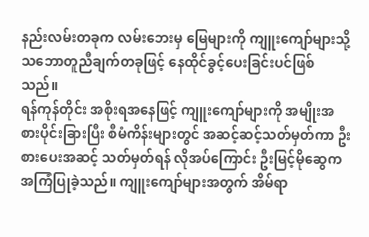နည်းလမ်းတခုက လမ်းဘေးမှ မြေများကို ကျူးကျော်များသို့ သဘောတူညီချက်တခုဖြင့် နေထိုင်ခွင့်ပေးခြင်းပင်ဖြစ်
သည်။
ရန်ကုန်တိုင်း အစိုးရအနေဖြင့် ကျူးကျော်များကို အမျိုးအစားပိုင်းခြားပြီး စီမံကိန်းများတွင် အဆင့်ဆင့်သတ်မှတ်ကာ ဦးစားပေးအဆင့် သတ်မှတ်ရန် လိုအပ်ကြောင်း ဦးမြင့်မိုဆွေက အကြံပြုခဲ့သည်။ ကျူးကျော်များအတွက် အိမ်ရာ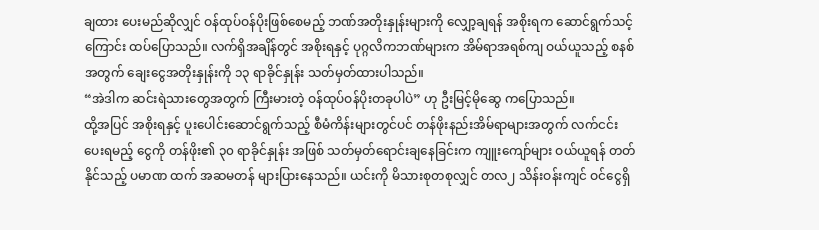ချထား ပေးမည်ဆိုလျှင် ဝန်ထုပ်ဝန်ပိုးဖြစ်စေမည့် ဘဏ်အတိုးနှုန်းများကို လျှော့ချရန် အစိုးရက ဆောင်ရွက်သင့်ကြောင်း ထပ်ပြောသည်။ လက်ရှိအချိန်တွင် အစိုးရနှင့် ပုဂ္ဂလိကဘဏ်များက အိမ်ရာအရစ်ကျ ဝယ်ယူသည့် စနစ်အတွက် ချေးငွေအတိုးနှုန်းကို ၁၃ ရာခိုင်နှုန်း သတ်မှတ်ထားပါသည်။
“အဲဒါက ဆင်းရဲသားတွေအတွက် ကြီးမားတဲ့ ဝန်ထုပ်ဝန်ပိုးတခုပါပဲ” ဟု ဦးမြင့်မိုဆွေ ကပြောသည်။
ထို့အပြင် အစိုးရနှင့် ပူးပေါင်းဆောင်ရွက်သည့် စီမံကိန်းများတွင်ပင် တန်ဖိုးနည်းအိမ်ရာများအတွက် လက်ငင်းပေးရမည့် ငွေကို တန်ဖိုး၏ ၃၀ ရာခိုင်နှုန်း အဖြစ် သတ်မှတ်ရောင်းချနေခြင်းက ကျူးကျော်များ ဝယ်ယူရန် တတ်နိုင်သည့် ပမာဏ ထက် အဆမတန် များပြားနေသည်။ ယင်းကို မိသားစုတစုလျှင် တလ၂ သိန်းဝန်းကျင် ဝင်ငွေရှိ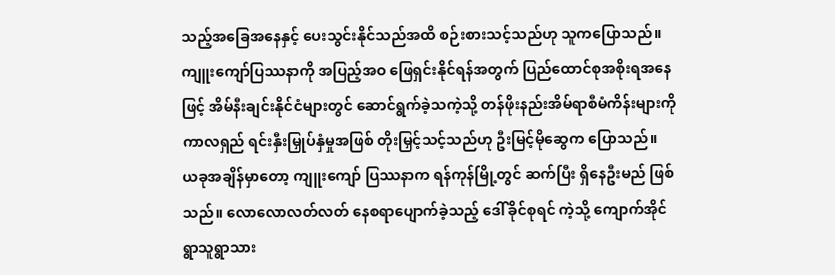သည့်အခြေအနေနှင့် ပေးသွင်းနိုင်သည်အထိ စဉ်းစားသင့်သည်ဟု သူကပြောသည်။
ကျူးကျော်ပြဿနာကို အပြည့်အဝ ဖြေရှင်းနိုင်ရန်အတွက် ပြည်ထောင်စုအစိုးရအနေဖြင့် အိမ်နီးချင်းနိုင်ငံများတွင် ဆောင်ရွက်ခဲ့သကဲ့သို့ တန်ဖိုးနည်းအိမ်ရာစီမံကိန်းများကို ကာလရှည် ရင်းနှီးမြှုပ်နှံမှုအဖြစ် တိုးမြှင့်သင့်သည်ဟု ဦးမြင့်မိုဆွေက ပြောသည်။
ယခုအချိန်မှာတော့ ကျူးကျော် ပြဿနာက ရန်ကုန်မြို့တွင် ဆက်ပြီး ရှိနေဦးမည် ဖြစ်သည်။ လောလောလတ်လတ် နေစရာပျောက်ခဲ့သည့် ဒေါ်ခိုင်စုရင် ကဲ့သို့ ကျောက်အိုင်ရွာသူရွာသား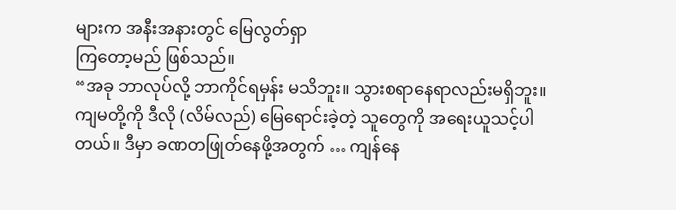များက အနီးအနားတွင် မြေလွတ်ရှာ
ကြတော့မည် ဖြစ်သည်။
“အခု ဘာလုပ်လို့ ဘာကိုင်ရမှန်း မသိဘူး။ သွားစရာနေရာလည်းမရှိဘူး။ ကျမတို့ကို ဒီလို (လိမ်လည်) မြေရောင်းခဲ့တဲ့ သူတွေကို အရေးယူသင့်ပါတယ်။ ဒီမှာ ခဏတဖြုတ်နေဖို့အတွက် … ကျန်နေ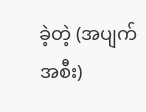ခဲ့တဲ့ (အပျက်အစီး)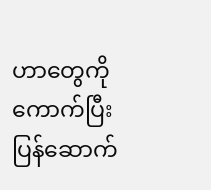ဟာတွေကို ကောက်ပြီး ပြန်ဆောက်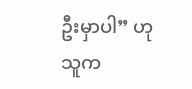ဦးမှာပါ” ဟု သူက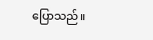ပြောသည်။